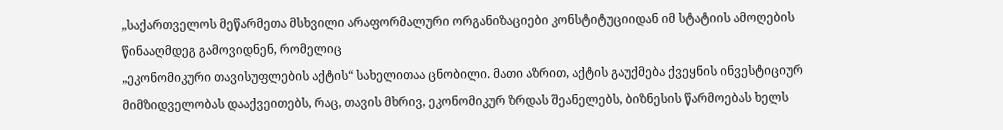„საქართველოს მეწარმეთა მსხვილი არაფორმალური ორგანიზაციები კონსტიტუციიდან იმ სტატიის ამოღების წინააღმდეგ გამოვიდნენ, რომელიც
„ეკონომიკური თავისუფლების აქტის“ სახელითაა ცნობილი. მათი აზრით, აქტის გაუქმება ქვეყნის ინვესტიციურ მიმზიდველობას დააქვეითებს, რაც, თავის მხრივ, ეკონომიკურ ზრდას შეანელებს, ბიზნესის წარმოებას ხელს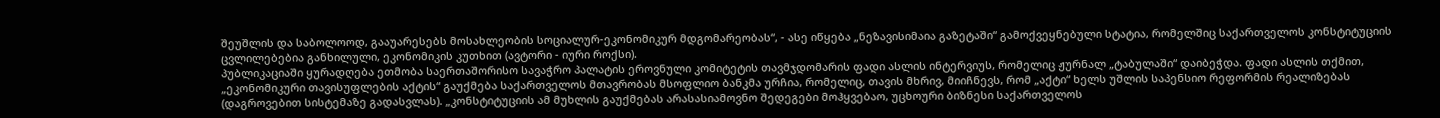შეუშლის და საბოლოოდ, გააუარესებს მოსახლეობის სოციალურ-ეკონომიკურ მდგომარეობას“, - ასე იწყება „ნეზავისიმაია გაზეტაში“ გამოქვეყნებული სტატია, რომელშიც საქართველოს კონსტიტუციის ცვლილებებია განხილული, ეკონომიკის კუთხით (ავტორი - იური როქსი).
პუბლიკაციაში ყურადღება ეთმობა საერთაშორისო სავაჭრო პალატის ეროვნული კომიტეტის თავმჯდომარის ფადი ასლის ინტერვიუს, რომელიც ჟურნალ „ტაბულაში“ დაიბეჭდა. ფადი ასლის თქმით, „ეკონომიკური თავისუფლების აქტის“ გაუქმება საქართველოს მთავრობას მსოფლიო ბანკმა ურჩია, რომელიც, თავის მხრივ, მიიჩნევს, რომ „აქტი“ ხელს უშლის საპენსიო რეფორმის რეალიზებას (დაგროვებით სისტემაზე გადასვლას). „კონსტიტუციის ამ მუხლის გაუქმებას არასასიამოვნო შედეგები მოჰყვებაო, უცხოური ბიზნესი საქართველოს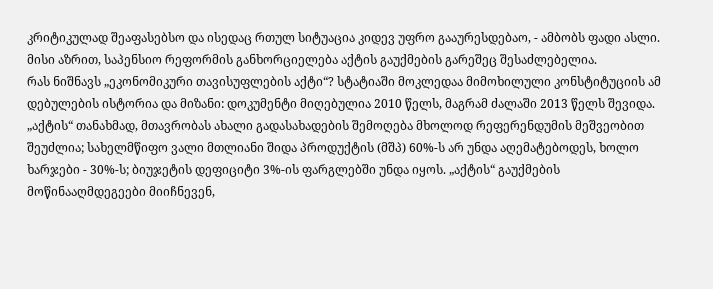კრიტიკულად შეაფასებსო და ისედაც რთულ სიტუაცია კიდევ უფრო გააურესდებაო, - ამბობს ფადი ასლი. მისი აზრით, საპენსიო რეფორმის განხორციელება აქტის გაუქმების გარეშეც შესაძლებელია.
რას ნიშნავს „ეკონომიკური თავისუფლების აქტი“? სტატიაში მოკლედაა მიმოხილული კონსტიტუციის ამ დებულების ისტორია და მიზანი: დოკუმენტი მიღებულია 2010 წელს, მაგრამ ძალაში 2013 წელს შევიდა. „აქტის“ თანახმად, მთავრობას ახალი გადასახადების შემოღება მხოლოდ რეფერენდუმის მეშვეობით შეუძლია; სახელმწიფო ვალი მთლიანი შიდა პროდუქტის (მშპ) 60%-ს არ უნდა აღემატებოდეს, ხოლო ხარჯები - 30%-ს; ბიუჯეტის დეფიციტი 3%-ის ფარგლებში უნდა იყოს. „აქტის“ გაუქმების მოწინააღმდეგეები მიიჩნევენ,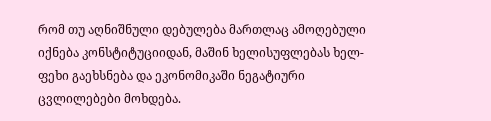რომ თუ აღნიშნული დებულება მართლაც ამოღებული იქნება კონსტიტუციიდან, მაშინ ხელისუფლებას ხელ-ფეხი გაეხსნება და ეკონომიკაში ნეგატიური ცვლილებები მოხდება.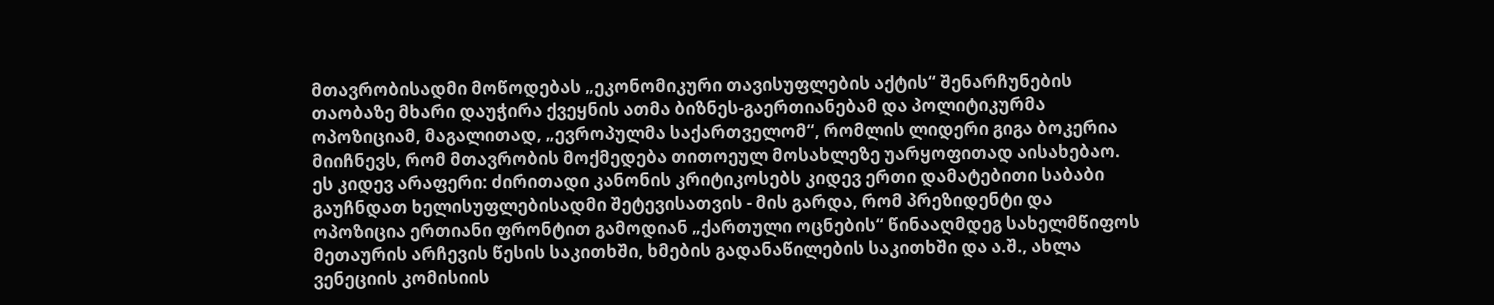მთავრობისადმი მოწოდებას „ეკონომიკური თავისუფლების აქტის“ შენარჩუნების თაობაზე მხარი დაუჭირა ქვეყნის ათმა ბიზნეს-გაერთიანებამ და პოლიტიკურმა ოპოზიციამ, მაგალითად, „ევროპულმა საქართველომ“, რომლის ლიდერი გიგა ბოკერია მიიჩნევს, რომ მთავრობის მოქმედება თითოეულ მოსახლეზე უარყოფითად აისახებაო.
ეს კიდევ არაფერი: ძირითადი კანონის კრიტიკოსებს კიდევ ერთი დამატებითი საბაბი გაუჩნდათ ხელისუფლებისადმი შეტევისათვის - მის გარდა, რომ პრეზიდენტი და ოპოზიცია ერთიანი ფრონტით გამოდიან „ქართული ოცნების“ წინააღმდეგ სახელმწიფოს მეთაურის არჩევის წესის საკითხში, ხმების გადანაწილების საკითხში და ა.შ., ახლა ვენეციის კომისიის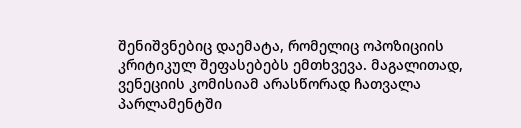შენიშვნებიც დაემატა, რომელიც ოპოზიციის კრიტიკულ შეფასებებს ემთხვევა. მაგალითად, ვენეციის კომისიამ არასწორად ჩათვალა პარლამენტში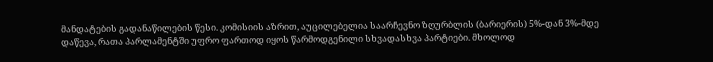მანდატების გადანაწილების წესი. კომისიის აზრით, აუცილებელია საარჩევნო ზღურბლის (ბარიერის) 5%-დან 3%-მდე დაწევა, რათა პარლამენტში უფრო ფართოდ იყოს წარმოდგენილი სხვადასხვა პარტიები. მხოლოდ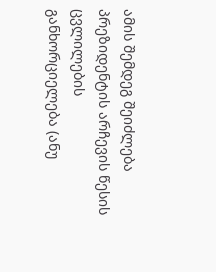ამის შემდეგ შეიძლება პრეზიდენტის არჩევის წესის ცვლილების განხორციელება (ანუ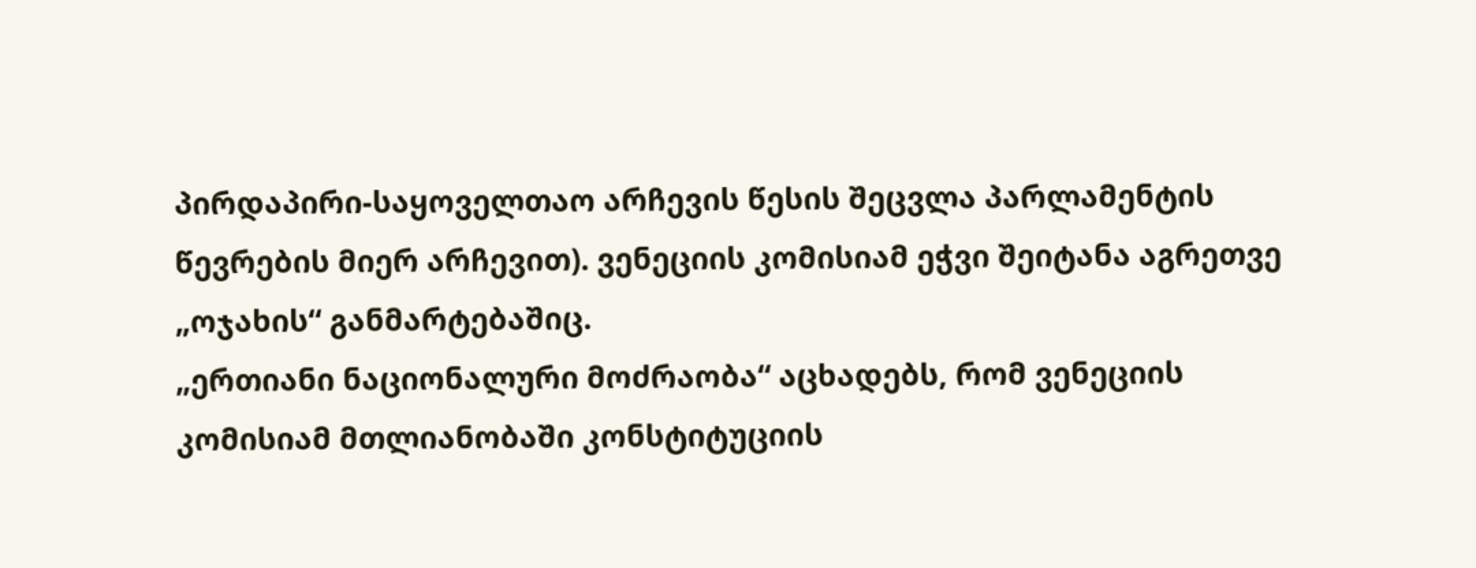პირდაპირი-საყოველთაო არჩევის წესის შეცვლა პარლამენტის წევრების მიერ არჩევით). ვენეციის კომისიამ ეჭვი შეიტანა აგრეთვე „ოჯახის“ განმარტებაშიც.
„ერთიანი ნაციონალური მოძრაობა“ აცხადებს, რომ ვენეციის კომისიამ მთლიანობაში კონსტიტუციის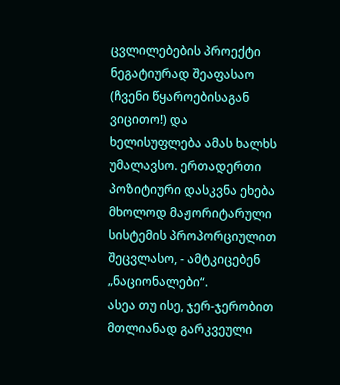ცვლილებების პროექტი ნეგატიურად შეაფასაო (ჩვენი წყაროებისაგან ვიცითო!) და ხელისუფლება ამას ხალხს უმალავსო. ერთადერთი პოზიტიური დასკვნა ეხება მხოლოდ მაჟორიტარული სისტემის პროპორციულით შეცვლასო, - ამტკიცებენ „ნაციონალები“.
ასეა თუ ისე, ჯერ-ჯერობით მთლიანად გარკვეული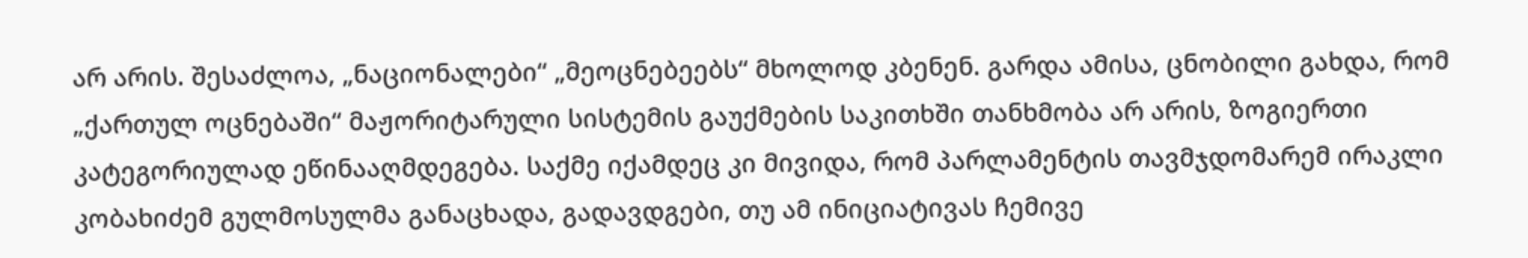არ არის. შესაძლოა, „ნაციონალები“ „მეოცნებეებს“ მხოლოდ კბენენ. გარდა ამისა, ცნობილი გახდა, რომ „ქართულ ოცნებაში“ მაჟორიტარული სისტემის გაუქმების საკითხში თანხმობა არ არის, ზოგიერთი კატეგორიულად ეწინააღმდეგება. საქმე იქამდეც კი მივიდა, რომ პარლამენტის თავმჯდომარემ ირაკლი კობახიძემ გულმოსულმა განაცხადა, გადავდგები, თუ ამ ინიციატივას ჩემივე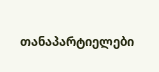თანაპარტიელები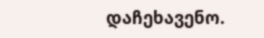დაჩეხავენო.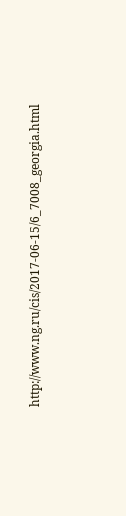http://www.ng.ru/cis/2017-06-15/6_7008_georgia.html